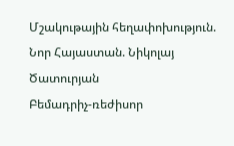Մշակութային հեղափոխություն. Նոր Հայաստան. Նիկոլայ Ծատուրյան
Բեմադրիչ-ռեժիսոր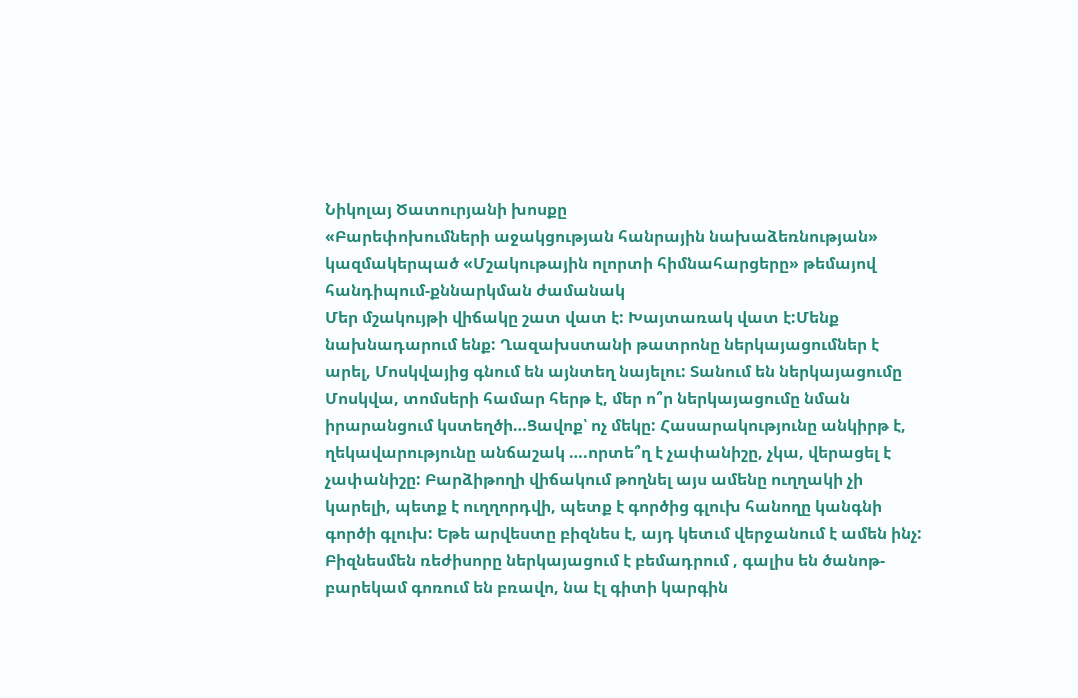Նիկոլայ Ծատուրյանի խոսքը
«Բարեփոխումների աջակցության հանրային նախաձեռնության» կազմակերպած «Մշակութային ոլորտի հիմնահարցերը» թեմայով հանդիպում-քննարկման ժամանակ
Մեր մշակույթի վիճակը շատ վատ է: Խայտառակ վատ է:Մենք նախնադարում ենք: Ղազախստանի թատրոնը ներկայացումներ է արել, Մոսկվայից գնում են այնտեղ նայելու: Տանում են ներկայացումը Մոսկվա, տոմսերի համար հերթ է, մեր ո՞ր ներկայացումը նման իրարանցում կստեղծի…Ցավոք՝ ոչ մեկը: Հասարակությունը անկիրթ է, ղեկավարությունը անճաշակ ….որտե՞ղ է չափանիշը, չկա, վերացել է չափանիշը: Բարձիթողի վիճակում թողնել այս ամենը ուղղակի չի կարելի, պետք է ուղղորդվի, պետք է գործից գլուխ հանողը կանգնի գործի գլուխ: Եթե արվեստը բիզնես է, այդ կետւմ վերջանում է ամեն ինչ: Բիզնեսմեն ռեժիսորը ներկայացում է բեմադրում , գալիս են ծանոթ-բարեկամ գոռում են բռավո, նա էլ գիտի կարգին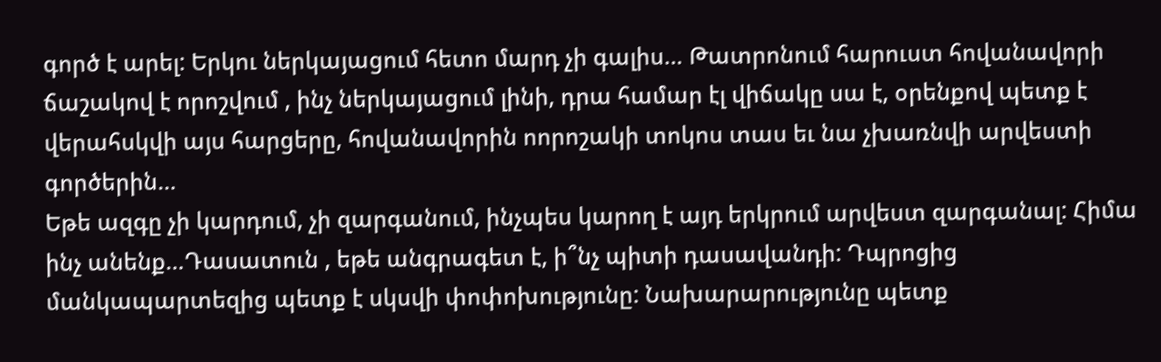գործ է արել: Երկու ներկայացում հետո մարդ չի գալիս… Թատրոնում հարուստ հովանավորի ճաշակով է որոշվում , ինչ ներկայացում լինի, դրա համար էլ վիճակը սա է, օրենքով պետք է վերահսկվի այս հարցերը, հովանավորին ոորոշակի տոկոս տաս եւ նա չխառնվի արվեստի գործերին…
Եթե ազգը չի կարդում, չի զարգանում, ինչպես կարող է այդ երկրում արվեստ զարգանալ: Հիմա ինչ անենք…Դասատուն , եթե անգրագետ է, ի՞նչ պիտի դասավանդի: Դպրոցից մանկապարտեզից պետք է սկսվի փոփոխությունը: Նախարարությունը պետք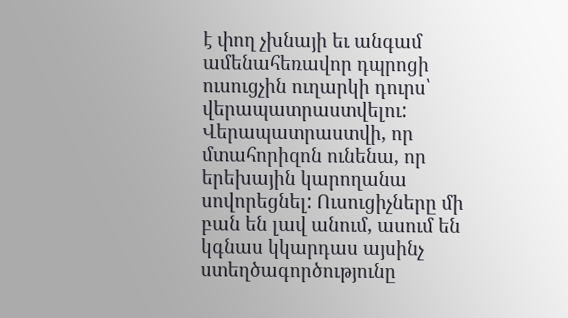է փող չխնայի եւ անգամ ամենահեռավոր դպրոցի ուսուցչին ուղարկի դուրս՝ վերապատրաստվելու: Վերապատրաստվի, որ մտահորիզոն ունենա, որ երեխային կարողանա սովորեցնել: Ուսուցիչները մի բան են լավ անում, ասում են կգնաս կկարդաս այսինչ ստեղծագործությունը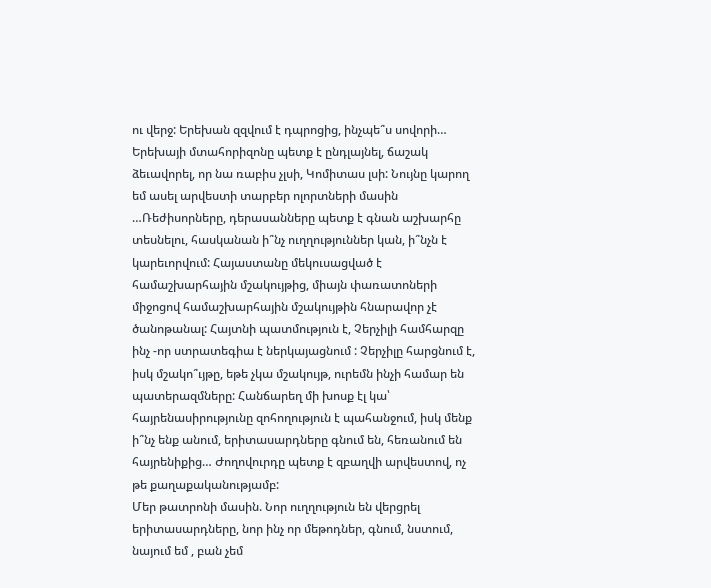ու վերջ: Երեխան զզվում է դպրոցից, ինչպե՞ս սովորի… Երեխայի մտահորիզոնը պետք է ընդլայնել, ճաշակ ձեւավորել, որ նա ռաբիս չլսի, Կոմիտաս լսի: Նույնը կարող եմ ասել արվեստի տարբեր ոլորտների մասին …Ռեժիսորները, դերասանները պետք է գնան աշխարհը տեսնելու, հասկանան ի՞նչ ուղղություններ կան, ի՞նչն է կարեւորվում: Հայաստանը մեկուսացված է համաշխարհային մշակույթից, միայն փառատոների միջոցով համաշխարհային մշակույթին հնարավոր չէ ծանոթանալ: Հայտնի պատմություն է, Չերչիլի համհարզը ինչ -որ ստրատեգիա է ներկայացնում : Չերչիլը հարցնում է, իսկ մշակո՞ւյթը, եթե չկա մշակույթ, ուրեմն ինչի համար են պատերազմները: Հանճարեղ մի խոսք էլ կա՝ հայրենասիրությունը զոհողություն է պահանջում, իսկ մենք ի՞նչ ենք անում, երիտասարդները գնում են, հեռանում են հայրենիքից… Ժողովուրդը պետք է զբաղվի արվեստով, ոչ թե քաղաքականությամբ:
Մեր թատրոնի մասին. Նոր ուղղություն են վերցրել երիտասարդները, նոր ինչ որ մեթոդներ, գնում, նստում, նայում եմ , բան չեմ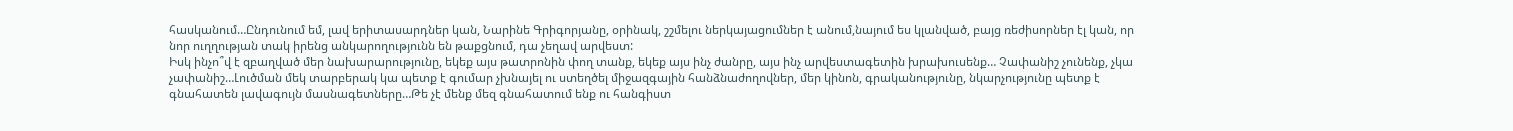հասկանում…Ընդունում եմ, լավ երիտասարդներ կան, Նարինե Գրիգորյանը, օրինակ, շշմելու ներկայացումներ է անում,նայում ես կլանված, բայց ռեժիսորներ էլ կան, որ նոր ուղղության տակ իրենց անկարողությունն են թաքցնում, դա չեղավ արվեստ:
Իսկ ինչո՞վ է զբաղված մեր նախարարությունը, եկեք այս թատրոնին փող տանք, եկեք այս ինչ ժանրը, այս ինչ արվեստագետին խրախուսենք… Չափանիշ չունենք, չկա չափանիշ…Լուծման մեկ տարբերակ կա պետք է գումար չխնայել ու ստեղծել միջազգային հանձնաժողովներ, մեր կինոն, գրականությունը, նկարչությունը պետք է գնահատեն լավագույն մասնագետները…Թե չէ մենք մեզ գնահատում ենք ու հանգիստ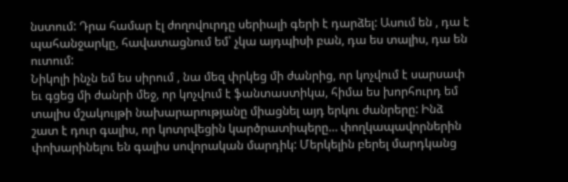նստում: Դրա համար էլ ժողովուրդը սերիալի գերի է դարձել: Ասում են , դա է պահանջարկը, հավատացնում եմ՝ չկա այդպիսի բան, դա ես տալիս, դա են ուտում:
Նիկոլի ինչն եմ ես սիրում , նա մեզ փրկեց մի ժանրից, որ կոչվում է սարսափ եւ գցեց մի ժանրի մեջ, որ կոչվում է ֆանտաստիկա, հիմա ես խորհուրդ եմ տալիս մշակույթի նախարարությանը միացնել այդ երկու ժանրերը: Ինձ շատ է դուր գալիս, որ կոտրվեցին կարծրատիպերը… փողկապավորներին փոխարինելու են գալիս սովորական մարդիկ: Մերկելին բերել մարդկանց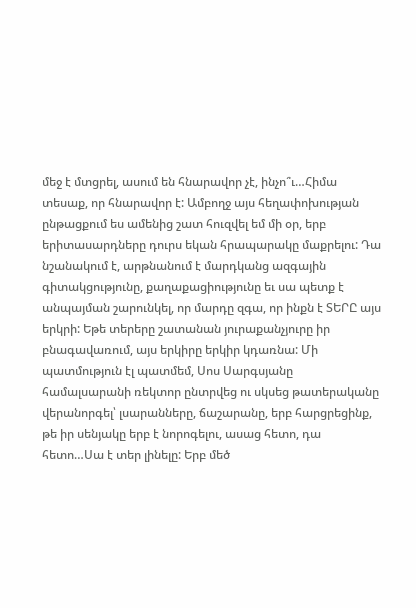մեջ է մտցրել, ասում են հնարավոր չէ, ինչո՞ւ…Հիմա տեսաք, որ հնարավոր է: Ամբողջ այս հեղափոխության ընթացքում ես ամենից շատ հուզվել եմ մի օր, երբ երիտասարդները դուրս եկան հրապարակը մաքրելու: Դա նշանակում է, արթնանում է մարդկանց ազգային գիտակցությունը, քաղաքացիությունը եւ սա պետք է անպայման շարունկել, որ մարդը զգա, որ ինքն է ՏԵՐԸ այս երկրի: Եթե տերերը շատանան յուրաքանչյուրը իր բնագավառում, այս երկիրը երկիր կդառնա: Մի պատմություն էլ պատմեմ, Սոս Սարգսյանը համալսարանի ռեկտոր ընտրվեց ու սկսեց թատերականը վերանորգել՝ լսարանները, ճաշարանը, երբ հարցրեցինք, թե իր սենյակը երբ է նորոգելու, ասաց հետո, դա հետո…Սա է տեր լինելը: Երբ մեծ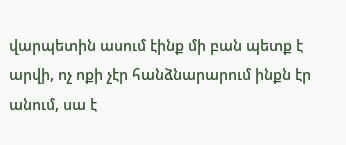վարպետին ասում էինք մի բան պետք է արվի, ոչ ոքի չէր հանձնարարում ինքն էր անում, սա է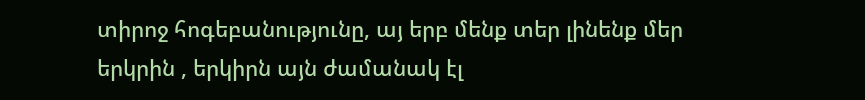տիրոջ հոգեբանությունը, այ երբ մենք տեր լինենք մեր երկրին , երկիրն այն ժամանակ էլ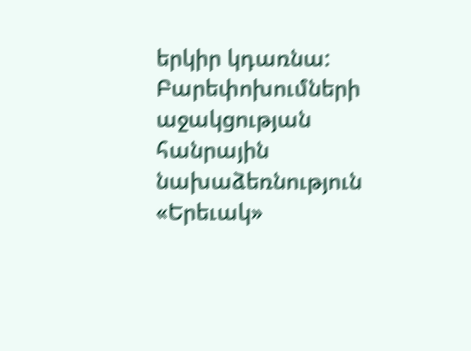երկիր կդառնա:
Բարեփոխումների աջակցության հանրային նախաձեռնություն
«Երեւակ»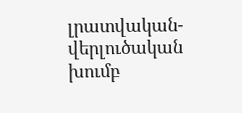լրատվական-վերլուծական խումբ